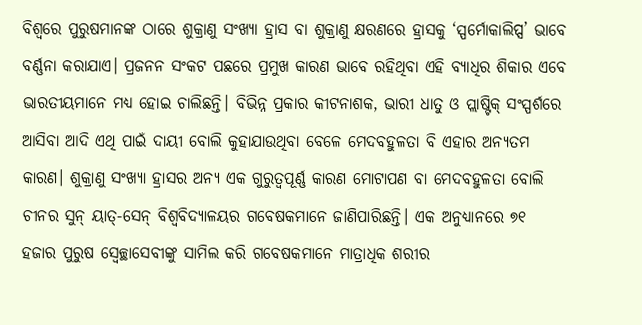ବିଶ୍ବରେ ପୁରୁଷମାନଙ୍କ ଠାରେ ଶୁକ୍ରାଣୁ ସଂଖ୍ୟା ହ୍ରାସ ବା ଶୁକ୍ରାଣୁ କ୍ଷରଣରେ ହ୍ରାସକୁ ‘ସ୍ପର୍ମୋକାଲିପ୍ସ’ ଭାବେ ବର୍ଣ୍ଣନା କରାଯାଏ। ପ୍ରଜନନ ସଂକଟ ପଛରେ ପ୍ରମୁଖ କାରଣ ଭାବେ ରହିଥିବା ଏହି ବ୍ୟାଧିର ଶିକାର ଏବେ ଭାରତୀୟମାନେ ମଧ୍ୟ ହୋଇ ଚାଲିଛନ୍ତି। ବିଭିନ୍ନ ପ୍ରକାର କୀଟନାଶକ, ଭାରୀ ଧାତୁ ଓ ପ୍ଲାଷ୍ଟିକ୍ ସଂସ୍ପର୍ଶରେ ଆସିବା ଆଦି ଏଥି ପାଇଁ ଦାୟୀ ବୋଲି କୁହାଯାଉଥିବା ବେଳେ ମେଦବହୁଳତା ବି ଏହାର ଅନ୍ୟତମ କାରଣ। ଶୁକ୍ରାଣୁ ସଂଖ୍ୟା ହ୍ରାସର ଅନ୍ୟ ଏକ ଗୁରୁତ୍ବପୂର୍ଣ୍ଣ କାରଣ ମୋଟାପଣ ବା ମେଦବହୁଳତା ବୋଲି ଚୀନର ସୁନ୍ ୟାତ୍-ସେନ୍ ବିଶ୍ବବିଦ୍ୟାଳୟର ଗବେଷକମାନେ ଜାଣିପାରିଛନ୍ତି। ଏକ ଅନୁଧ୍ୟାନରେ ୭୧ ହଜାର ପୁରୁଷ ସ୍ବେଚ୍ଛାସେବୀଙ୍କୁ ସାମିଲ କରି ଗବେଷକମାନେ ମାତ୍ରାଧିକ ଶରୀର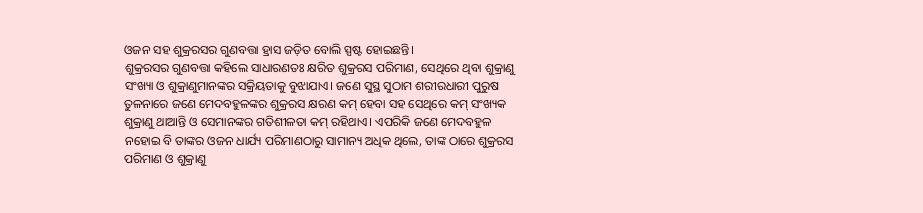ଓଜନ ସହ ଶୁକ୍ରରସର ଗୁଣବତ୍ତା ହ୍ରାସ ଜଡ଼ିତ ବୋଲି ସ୍ପଷ୍ଟ ହୋଇଛନ୍ତି।
ଶୁକ୍ରରସର ଗୁଣବତ୍ତା କହିଲେ ସାଧାରଣତଃ କ୍ଷରିତ ଶୁକ୍ରରସ ପରିମାଣ, ସେଥିରେ ଥିବା ଶୁକ୍ରାଣୁ ସଂଖ୍ୟା ଓ ଶୁକ୍ରାଣୁମାନଙ୍କର ସକ୍ରିୟତାକୁ ବୁଝାଯାଏ। ଜଣେ ସୁସ୍ଥ ସୁଠାମ ଶରୀରଧାରୀ ପୁରୁଷ ତୁଳନାରେ ଜଣେ ମେଦବହୁଳଙ୍କର ଶୁକ୍ରରସ କ୍ଷରଣ କମ୍ ହେବା ସହ ସେଥିରେ କମ୍ ସଂଖ୍ୟକ ଶୁକ୍ରାଣୁ ଥାଆନ୍ତି ଓ ସେମାନଙ୍କର ଗତିଶୀଳତା କମ୍ ରହିଥାଏ। ଏପରିକି ଜଣେ ମେଦବହୁଳ ନହୋଇ ବି ତାଙ୍କର ଓଜନ ଧାର୍ଯ୍ୟ ପରିମାଣଠାରୁ ସାମାନ୍ୟ ଅଧିକ ଥିଲେ, ତାଙ୍କ ଠାରେ ଶୁକ୍ରରସ ପରିମାଣ ଓ ଶୁକ୍ରାଣୁ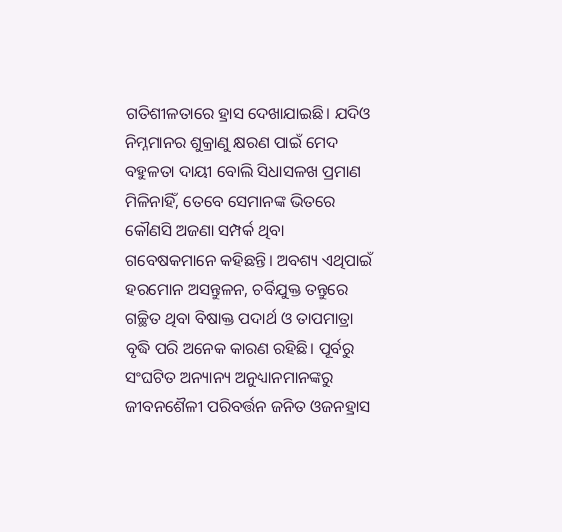ଗତିଶୀଳତାରେ ହ୍ରାସ ଦେଖାଯାଇଛି। ଯଦିଓ ନିମ୍ନମାନର ଶୁକ୍ରାଣୁ କ୍ଷରଣ ପାଇଁ ମେଦ ବହୁଳତା ଦାୟୀ ବୋଲି ସିଧାସଳଖ ପ୍ରମାଣ ମିଳିନାହିଁ, ତେବେ ସେମାନଙ୍କ ଭିତରେ କୌଣସି ଅଜଣା ସମ୍ପର୍କ ଥିବା ଗବେଷକମାନେ କହିଛନ୍ତି। ଅବଶ୍ୟ ଏଥିପାଇଁ ହରମୋନ ଅସନ୍ତୁଳନ, ଚର୍ବିଯୁକ୍ତ ତନ୍ତୁରେ ଗଚ୍ଛିତ ଥିବା ବିଷାକ୍ତ ପଦାର୍ଥ ଓ ତାପମାତ୍ରା ବୃଦ୍ଧି ପରି ଅନେକ କାରଣ ରହିଛି। ପୂର୍ବରୁ ସଂଘଟିତ ଅନ୍ୟାନ୍ୟ ଅନୁଧ୍ୟାନମାନଙ୍କରୁ ଜୀବନଶୈଳୀ ପରିବର୍ତ୍ତନ ଜନିତ ଓଜନହ୍ରାସ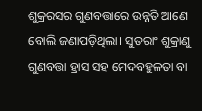ଶୁକ୍ରରସର ଗୁଣବତ୍ତାରେ ଉନ୍ନତି ଆଣେ ବୋଲି ଜଣାପଡ଼ିଥିଲା। ସୁତରାଂ ଶୁକ୍ରାଣୁ ଗୁଣବତ୍ତା ହ୍ରାସ ସହ ମେଦବହୁଳତା ବା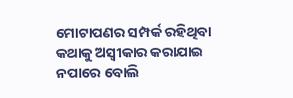ମୋଟାପଣର ସମ୍ପର୍କ ରହିଥିବା କଥାକୁ ଅସ୍ବୀକାର କରାଯାଇ ନପାରେ ବୋଲି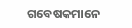ଗବେଷକମାନେ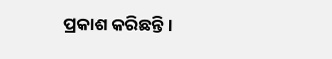ପ୍ରକାଶ କରିଛନ୍ତି।